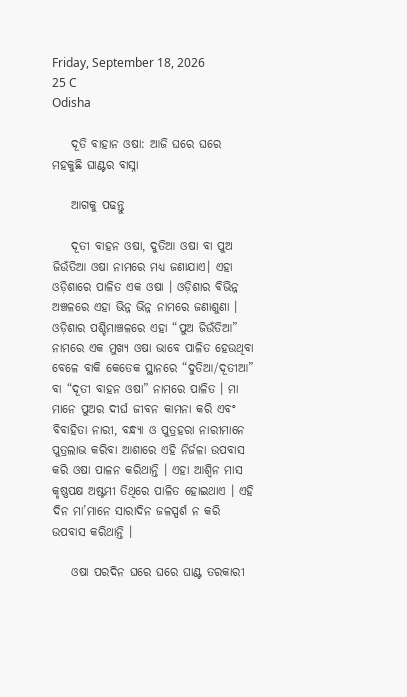Friday, September 18, 2026
25 C
Odisha

    ଦୂତି ବାହାନ ଓଷା: ଆଜି ଘରେ ଘରେ ମହକୁଛି ଘାଣ୍ଟର ବାସ୍ନା

    ଆଗକୁ ପଢନ୍ତୁ

    ଦୂତୀ ବାହନ ଓଷା, ଦୁତିଆ ଓଷା ବା ପୁଅ ଜିଉଁତିଆ ଓଷା ନାମରେ ମଧ୍ୟ ଜଣାଯାଏ। ଏହା ଓଡ଼ିଶାରେ ପାଳିତ ଏକ ଓଷା । ଓଡ଼ିଶାର ବିଭିନ୍ନ ଅଞ୍ଚଳରେ ଏହା ଭିନ୍ନ ଭିନ୍ନ ନାମରେ ଜଣାଶୁଣା । ଓଡ଼ିଶାର ପଶ୍ଚିମାଞ୍ଚଳରେ ଏହା “ପୁଅ ଜିଉଁତିଆ” ନାମରେ ଏକ ମୁଖ୍ୟ ଓଷା ଭାବେ ପାଳିତ ହେଉଥିବା ବେଳେ ବାକି କେତେକ ସ୍ଥାନରେ “ଦୁତିଆ/ଦୂତୀଆ” ବା “ଦୂତୀ ବାହନ ଓଷା” ନାମରେ ପାଳିତ । ମା ମାନେ ପୁଅର ଦୀର୍ଘ ଜୀବନ କାମନା କରି ଏବଂ ବିବାହିତା ନାରୀ, ବନ୍ଧ୍ୟା ଓ ପୁତ୍ରହରା ନାରୀମାନେ ପୁତ୍ରଲାଭ କରିବା ଆଶାରେ ଏହି ନିର୍ଜଳା ଉପବାସ କରି ଓଷା ପାଳନ କରିଥାନ୍ତି । ଏହା ଆଶ୍ୱିନ ମାସ କୃଷ୍ଣପକ୍ଷ ଅଷ୍ଟମୀ ତିଥିରେ ପାଳିତ ହୋଇଥାଏ । ଏହି ଦିନ ମା’ମାନେ ସାରାଦିନ ଜଳସ୍ପର୍ଶ ନ କରି ଉପବାସ କରିଥାନ୍ତି ।

    ଓଷା ପରଦିନ ଘରେ ଘରେ ଘାଣ୍ଟ ତରକାରୀ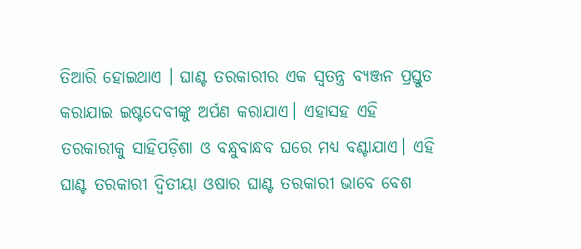ତିଆରି ହୋଇଥାଏ । ଘାଣ୍ଟ ତରକାରୀର ଏକ ସ୍ୱତନ୍ତ୍ର ବ୍ୟଞ୍ଜନ ପ୍ରସ୍ତୁତ କରାଯାଇ ଇଷ୍ଟଦେବୀଙ୍କୁ ଅର୍ପଣ କରାଯାଏ। ଏହାସହ ଏହି ତରକାରୀକୁ ସାହିପଡ଼ିଶା ଓ ବନ୍ଧୁବାନ୍ଧବ ଘରେ ମଧ୍ୟ ବଣ୍ଟାଯାଏ। ଏହି ଘାଣ୍ଟ ତରକାରୀ ଦ୍ୱିତୀୟା ଓଷାର ଘାଣ୍ଟ ତରକାରୀ ଭାବେ ବେଶ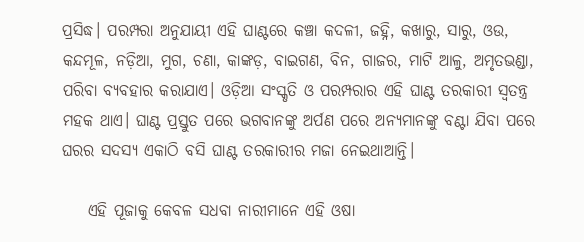ପ୍ରସିଦ୍ଧ। ପରମ୍ପରା ଅନୁଯାୟୀ ଏହି ଘାଣ୍ଟରେ କଞ୍ଚା କଦଳୀ, ଜହ୍ନି, କଖାରୁ, ସାରୁ, ଓଉ, କନ୍ଦମୂଳ, ନଡ଼ିଆ, ମୁଗ, ଚଣା, କାଙ୍କଡ଼, ବାଇଗଣ, ବିନ, ଗାଜର, ମାଟି ଆଳୁ, ଅମୃତଭଣ୍ଡା, ପରିବା ବ୍ୟବହାର କରାଯାଏ। ଓଡ଼ିଆ ସଂସ୍କୃତି ଓ ପରମ୍ପରାର ଏହି ଘାଣ୍ଟ ତରକାରୀ ସ୍ୱତନ୍ତ୍ର ମହକ ଥାଏ। ଘାଣ୍ଟ ପ୍ରସ୍ତୁତ ପରେ ଭଗବାନଙ୍କୁ ଅର୍ପଣ ପରେ ଅନ୍ୟମାନଙ୍କୁ ବଣ୍ଟା ଯିବା ପରେ ଘରର ସଦସ୍ୟ ଏକାଠି ବସି ଘାଣ୍ଟ ତରକାରୀର ମଜା ନେଇଥାଆନ୍ତି।

    ଏହି ପୂଜାକୁ କେବଳ ସଧବା ନାରୀମାନେ ଏହି ଓଷା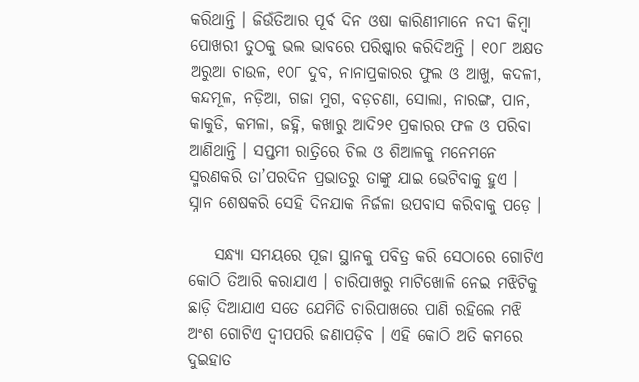କରିଥାନ୍ତି । ଜିଉଁତିଆର ପୂର୍ବ ଦିନ ଓଷା କାରିଣୀମାନେ ନଦୀ କିମ୍ବା ପୋଖରୀ ତୁଠକୁ ଭଲ ଭାବରେ ପରିଷ୍କାର କରିଦିଅନ୍ତି । ୧୦୮ ଅକ୍ଷତ ଅରୁଆ ଚାଉଳ, ୧୦୮ ଦୁବ, ନାନାପ୍ରକାରର ଫୁଲ ଓ ଆଖୁ, କଦଳୀ, କନ୍ଦମୂଳ, ନଡ଼ିଆ, ଗଜା ମୁଗ, ବଡ଼ଚଣା, ସୋଲା, ନାରଙ୍ଗ, ପାନ, କାକୁଡି, କମଳା, ଜହ୍ନି, କଖାରୁ ଆଦି୨୧ ପ୍ରକାରର ଫଳ ଓ ପରିବା ଆଣିଥାନ୍ତି । ସପ୍ତମୀ ରାତ୍ରିରେ ଚିଲ ଓ ଶିଆଳକୁ ମନେମନେ ସ୍ମରଣକରି ତା’ପରଦିନ ପ୍ରଭାତରୁ ତାଙ୍କୁ ଯାଇ ଭେଟିବାକୁ ହୁଏ । ସ୍ନାନ ଶେଷକରି ସେହି ଦିନଯାକ ନିର୍ଜଳା ଉପବାସ କରିବାକୁ ପଡ଼େ ।

    ସନ୍ଧ୍ୟା ସମୟରେ ପୂଜା ସ୍ଥାନକୁ ପବିତ୍ର କରି ସେଠାରେ ଗୋଟିଏ କୋଠି ତିଆରି କରାଯାଏ । ଚାରିପାଖରୁ ମାଟିଖୋଳି ନେଇ ମଝିଟିକୁ ଛାଡ଼ି ଦିଆଯାଏ ସତେ ଯେମିତି ଚାରିପାଖରେ ପାଣି ରହିଲେ ମଝି ଅଂଶ ଗୋଟିଏ ଦ୍ୱୀପପରି ଜଣାପଡ଼ିବ । ଏହି କୋଠି ଅତି କମରେ ଦୁଇହାତ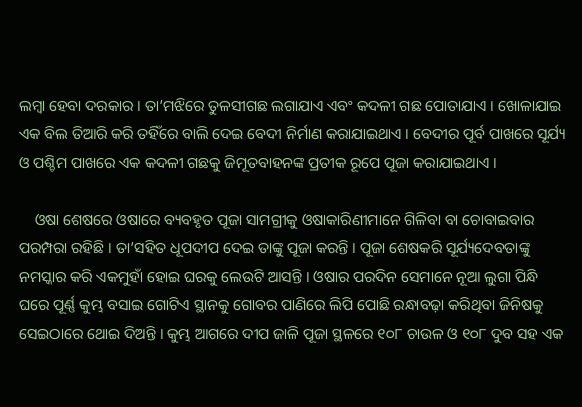ଲମ୍ବା ହେବା ଦରକାର । ତା’ମଝିରେ ତୁଳସୀଗଛ ଲଗାଯାଏ ଏବଂ କଦଳୀ ଗଛ ପୋତାଯାଏ । ଖୋଳାଯାଇ ଏକ ବିଲ ତିଆରି କରି ତହିଁରେ ବାଲି ଦେଇ ବେଦୀ ନିର୍ମାଣ କରାଯାଇଥାଏ । ବେଦୀର ପୂର୍ବ ପାଖରେ ସୂର୍ଯ୍ୟ ଓ ପଶ୍ଚିମ ପାଖରେ ଏକ କଦଳୀ ଗଛକୁ ଜିମୂତବାହନଙ୍କ ପ୍ରତୀକ ରୂପେ ପୂଜା କରାଯାଇଥାଏ ।

    ଓଷା ଶେଷରେ ଓଷାରେ ବ୍ୟବହୃତ ପୂଜା ସାମଗ୍ରୀକୁ ଓଷାକାରିଣୀମାନେ ଗିଳିବା ବା ଚୋବାଇବାର ପରମ୍ପରା ରହିଛି । ତା’ସହିତ ଧୂପଦୀପ ଦେଇ ତାଙ୍କୁ ପୂଜା କରନ୍ତି । ପୂଜା ଶେଷକରି ସୂର୍ଯ୍ୟଦେବତାଙ୍କୁ ନମସ୍କାର କରି ଏକମୁହାଁ ହୋଇ ଘରକୁ ଲେଉଟି ଆସନ୍ତି । ଓଷାର ପରଦିନ ସେମାନେ ନୂଆ ଲୁଗା ପିନ୍ଧି ଘରେ ପୂର୍ଣ୍ଣ କୁମ୍ଭ ବସାଇ ଗୋଟିଏ ସ୍ଥାନକୁ ଗୋବର ପାଣିରେ ଲିପି ପୋଛି ରନ୍ଧାବଢ଼ା କରିଥିବା ଜିନିଷକୁ ସେଇଠାରେ ଥୋଇ ଦିଅନ୍ତି । କୁମ୍ଭ ଆଗରେ ଦୀପ ଜାଳି ପୂଜା ସ୍ଥଳରେ ୧୦୮ ଚାଉଳ ଓ ୧୦୮ ଦୁବ ସହ ଏକ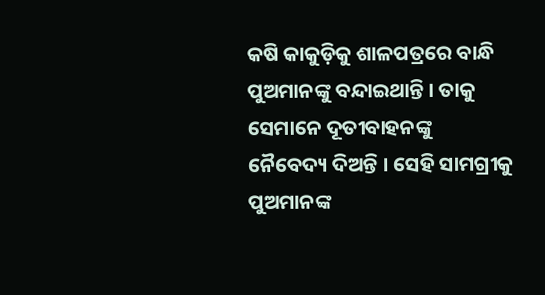କଷି କାକୁଡ଼ିକୁ ଶାଳପତ୍ରରେ ବାନ୍ଧି ପୁଅମାନଙ୍କୁ ବନ୍ଦାଇଥାନ୍ତି । ତାକୁ ସେମାନେ ଦୂତୀବାହନଙ୍କୁ ନୈବେଦ୍ୟ ଦିଅନ୍ତି । ସେହି ସାମଗ୍ରୀକୁ ପୁଅମାନଙ୍କ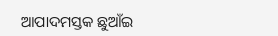ଆପାଦମସ୍ତକ ଛୁଆଁଇ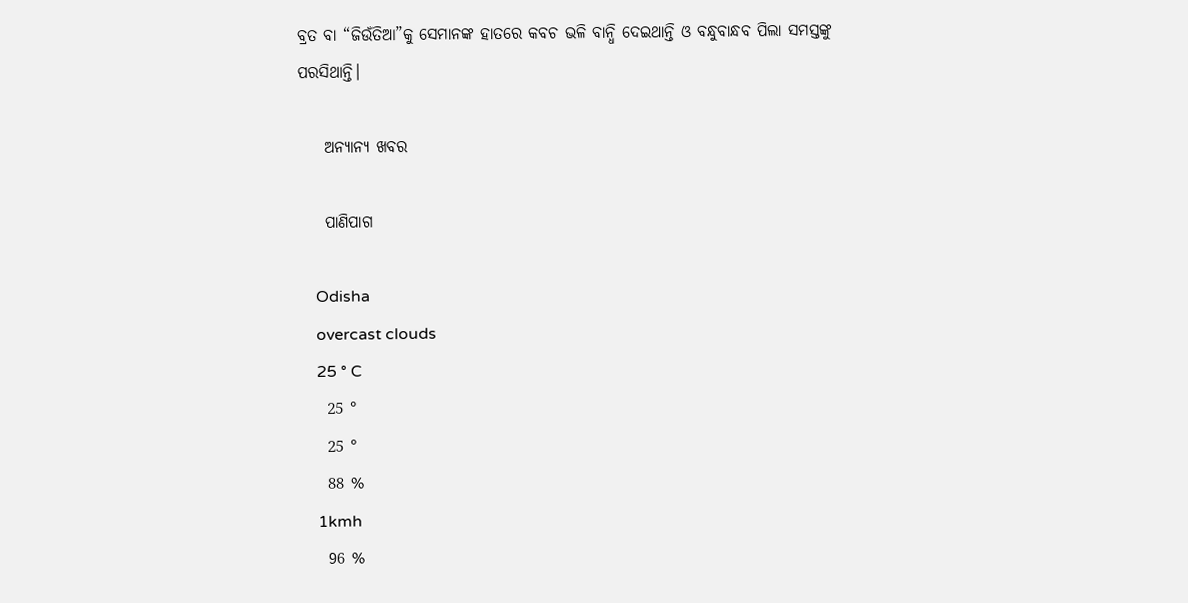ବ୍ରତ ବା “ଜିଉଁତିଆ”କୁ ସେମାନଙ୍କ ହାତରେ କବଚ ଭଳି ବାନ୍ଧି ଦେଇଥାନ୍ତି ଓ ବନ୍ଧୁବାନ୍ଧବ ପିଲା ସମସ୍ତଙ୍କୁ ପରସିଥାନ୍ତି।

    ଅନ୍ୟାନ୍ୟ ଖବର

    ପାଣିପାଗ

    Odisha
    overcast clouds
    25 ° C
    25 °
    25 °
    88 %
    1kmh
    96 %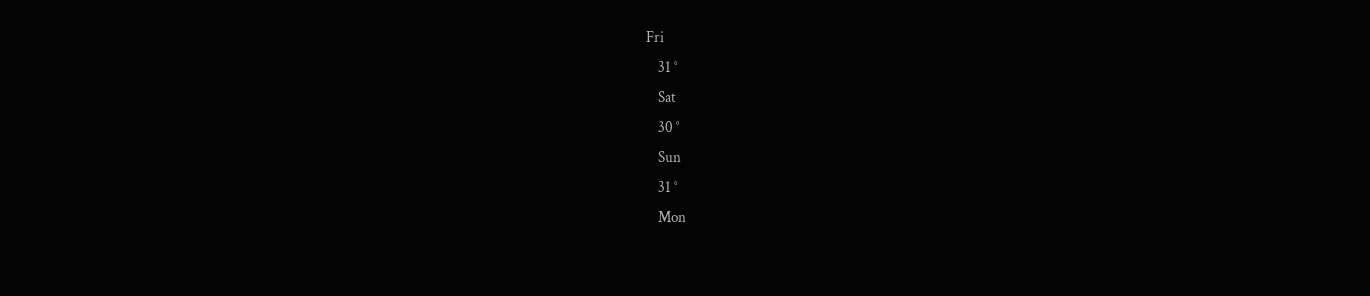Fri
    31 °
    Sat
    30 °
    Sun
    31 °
    Mon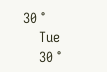30 °
    Tue
    30 °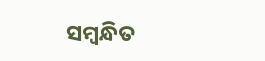ସମ୍ବନ୍ଧିତ